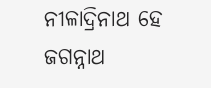ନୀଳାଦ୍ରିନାଥ ହେ ଜଗନ୍ନାଥ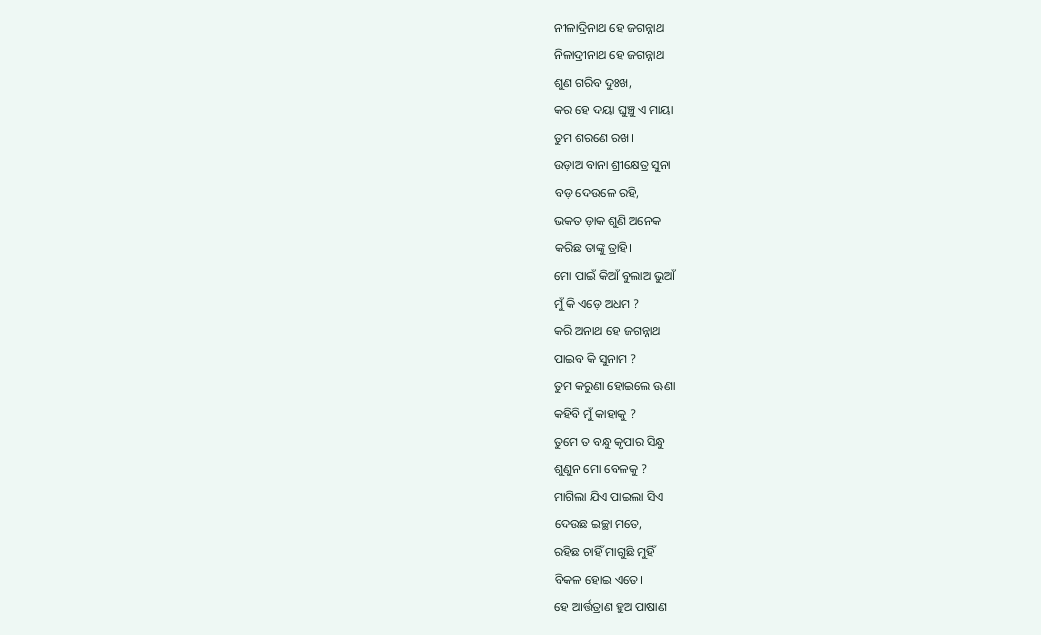ନୀଳାଦ୍ରିନାଥ ହେ ଜଗନ୍ନାଥ
ନିଳାଦ୍ରୀନାଥ ହେ ଜଗନ୍ନାଥ
ଶୁଣ ଗରିବ ଦୁଃଖ,
କର ହେ ଦୟା ଘୁଞ୍ଚୁ ଏ ମାୟା
ତୁମ ଶରଣେ ରଖ।
ଉଡ଼ାଅ ବାନା ଶ୍ରୀକ୍ଷେତ୍ର ସୁନା
ବଡ଼ ଦେଉଳେ ରହି,
ଭକତ ଡ଼ାକ ଶୁଣି ଅନେକ
କରିଛ ତାଙ୍କୁ ତ୍ରାହି।
ମୋ ପାଇଁ କିଆଁ ବୁଲାଅ ଭୁଆଁ
ମୁଁ କି ଏଡ଼େ ଅଧମ ?
କରି ଅନାଥ ହେ ଜଗନ୍ନାଥ
ପାଇବ କି ସୁନାମ ?
ତୁମ କରୁଣା ହୋଇଲେ ଊଣା
କହିବି ମୁଁ କାହାକୁ ?
ତୁମେ ତ ବନ୍ଧୁ କୃପାର ସିନ୍ଧୁ
ଶୁଣୁନ ମୋ ବେଳକୁ ?
ମାଗିଲା ଯିଏ ପାଇଲା ସିଏ
ଦେଉଛ ଇଚ୍ଛା ମତେ,
ରହିଛ ଚାହିଁ ମାଗୁଛି ମୁହିଁ
ବିକଳ ହୋଇ ଏତେ।
ହେ ଆର୍ତ୍ତତ୍ରାଣ ହୁଅ ପାଷାଣ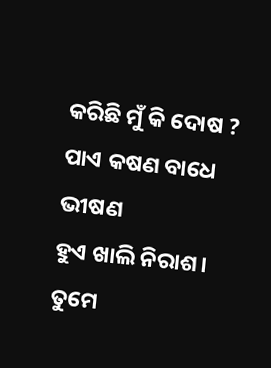କରିଛି ମୁଁ କି ଦୋଷ ?
ପାଏ କଷଣ ବାଧେ ଭୀଷଣ
ହୁଏ ଖାଲି ନିରାଶ।
ତୁମେ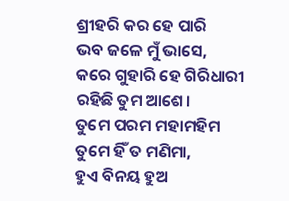ଶ୍ରୀହରି କର ହେ ପାରି
ଭବ ଜଳେ ମୁଁ ଭାସେ,
କରେ ଗୁହାରି ହେ ଗିରିଧାରୀ
ରହିଛି ତୁମ ଆଶେ।
ତୁମେ ପରମ ମହାମହିମ
ତୁମେ ହିଁ ତ ମଣିମା,
ହୁଏ ବିନୟ ହୁଅ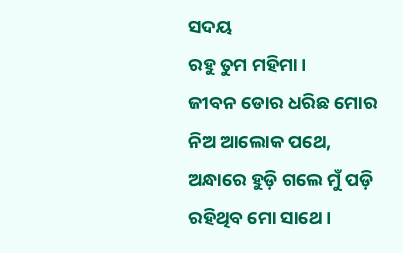ସଦୟ
ରହୁ ତୁମ ମହିମା।
ଜୀବନ ଡୋର ଧରିଛ ମୋର
ନିଅ ଆଲୋକ ପଥେ,
ଅନ୍ଧାରେ ହୁଡ଼ି ଗଲେ ମୁଁ ପଡ଼ି
ରହିଥିବ ମୋ ସାଥେ।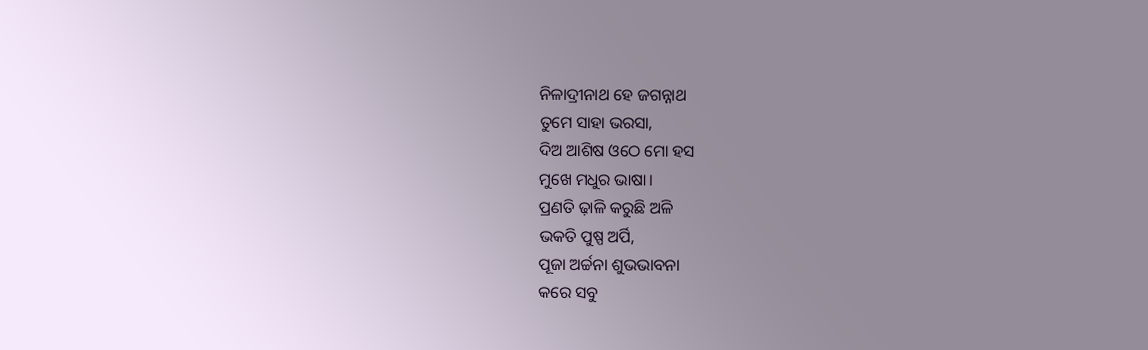ନିଳାଦ୍ରୀନାଥ ହେ ଜଗନ୍ନାଥ
ତୁମେ ସାହା ଭରସା,
ଦିଅ ଆଶିଷ ଓଠେ ମୋ ହସ
ମୁଖେ ମଧୁର ଭାଷା।
ପ୍ରଣତି ଢ଼ାଳି କରୁଛି ଅଳି
ଭକତି ପୁଷ୍ପ ଅର୍ପି,
ପୂଜା ଅର୍ଚ୍ଚନା ଶୁଭଭାବନା
କରେ ସବୁ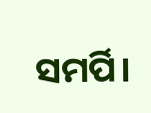ସମର୍ପି।